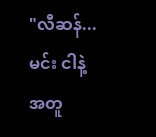"လီဆန်... မင်း ငါနဲ့အတူ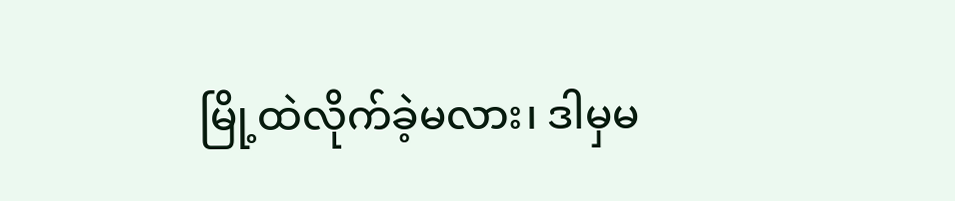မြို့ထဲလိုက်ခဲ့မလား၊ ဒါမှမ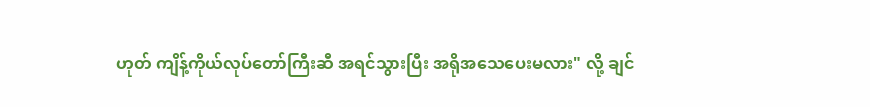ဟုတ် ကျိန့်ကိုယ်လုပ်တော်ကြီးဆီ အရင်သွားပြီး အရိုအသေပေးမလား" လို့ ချင်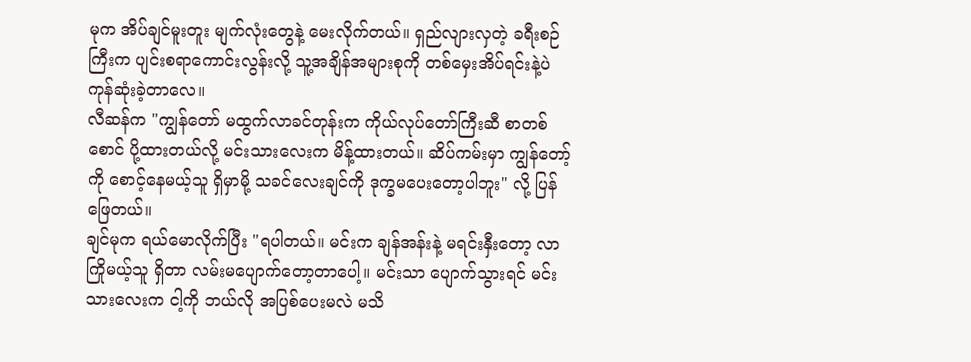မုက အိပ်ချင်မူးတူး မျက်လုံးတွေနဲ့ မေးလိုက်တယ်။ ရှည်လျားလှတဲ့ ခရီးစဉ်ကြီးက ပျင်းစရာကောင်းလွန်းလို့ သူ့အချိန်အများစုကို တစ်မှေးအိပ်ရင်းနဲ့ပဲ ကုန်ဆုံးခဲ့တာလေ။
လီဆန်က "ကျွန်တော် မထွက်လာခင်တုန်းက ကိုယ်လုပ်တော်ကြီးဆီ စာတစ်စောင် ပို့ထားတယ်လို့ မင်းသားလေးက မိန့်ထားတယ်။ ဆိပ်ကမ်းမှာ ကျွန်တော့်ကို စောင့်နေမယ့်သူ ရှိမှာမို့ သခင်လေးချင်ကို ဒုက္ခမပေးတော့ပါဘူး" လို့ ပြန်ဖြေတယ်။
ချင်မုက ရယ်မောလိုက်ပြီး "ရပါတယ်။ မင်းက ချန်အန်းနဲ့ မရင်းနှီးတော့ လာကြိုမယ့်သူ ရှိတာ လမ်းမပျောက်တော့တာပေါ့။ မင်းသာ ပျောက်သွားရင် မင်းသားလေးက ငါ့ကို ဘယ်လို အပြစ်ပေးမလဲ မသိ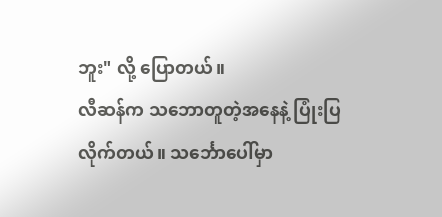ဘူး" လို့ ပြောတယ်။
လီဆန်က သဘောတူတဲ့အနေနဲ့ ပြုံးပြလိုက်တယ်။ သင်္ဘောပေါ်မှာ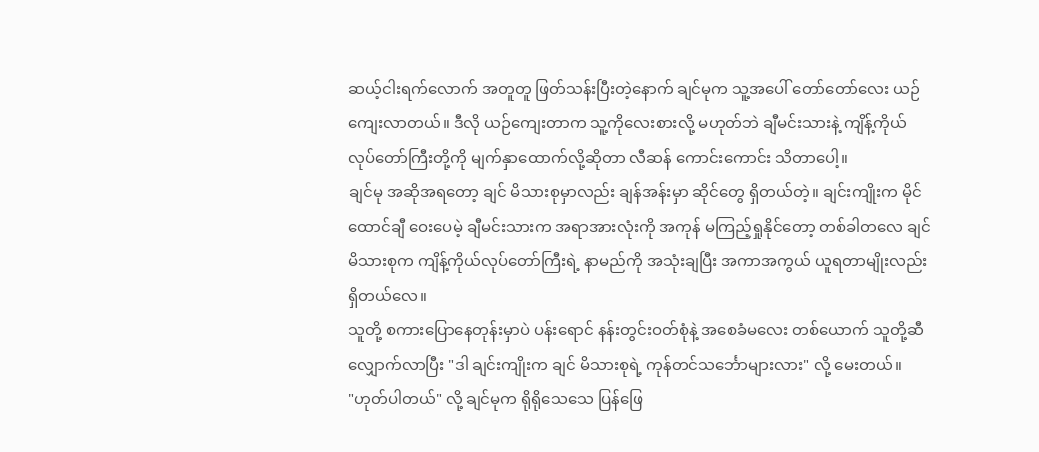ဆယ့်ငါးရက်လောက် အတူတူ ဖြတ်သန်းပြီးတဲ့နောက် ချင်မုက သူ့အပေါ် တော်တော်လေး ယဉ်ကျေးလာတယ်။ ဒီလို ယဉ်ကျေးတာက သူ့ကိုလေးစားလို့ မဟုတ်ဘဲ ချီမင်းသားနဲ့ ကျိန့်ကိုယ်လုပ်တော်ကြီးတို့ကို မျက်နှာထောက်လို့ဆိုတာ လီဆန် ကောင်းကောင်း သိတာပေါ့။
ချင်မု အဆိုအရတော့ ချင် မိသားစုမှာလည်း ချန်အန်းမှာ ဆိုင်တွေ ရှိတယ်တဲ့။ ချင်းကျိုးက မိုင်ထောင်ချီ ဝေးပေမဲ့ ချီမင်းသားက အရာအားလုံးကို အကုန် မကြည့်ရှုနိုင်တော့ တစ်ခါတလေ ချင် မိသားစုက ကျိန့်ကိုယ်လုပ်တော်ကြီးရဲ့ နာမည်ကို အသုံးချပြီး အကာအကွယ် ယူရတာမျိုးလည်း ရှိတယ်လေ။
သူတို့ စကားပြောနေတုန်းမှာပဲ ပန်းရောင် နန်းတွင်းဝတ်စုံနဲ့ အစေခံမလေး တစ်ယောက် သူတို့ဆီ လျှောက်လာပြီး "ဒါ ချင်းကျိုးက ချင် မိသားစုရဲ့ ကုန်တင်သင်္ဘောများလား" လို့ မေးတယ်။
"ဟုတ်ပါတယ်" လို့ ချင်မုက ရိုရိုသေသေ ပြန်ဖြေ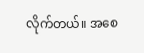လိုက်တယ်။ အစေ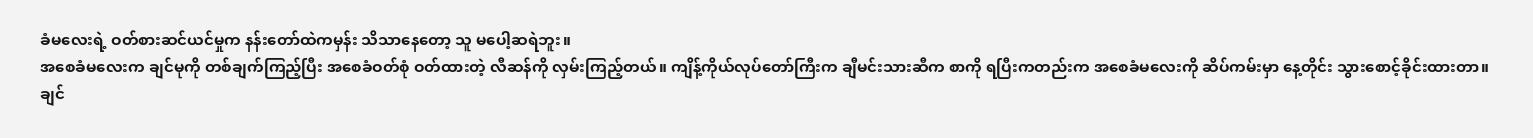ခံမလေးရဲ့ ဝတ်စားဆင်ယင်မှုက နန်းတော်ထဲကမှန်း သိသာနေတော့ သူ မပေါ့ဆရဲဘူး။
အစေခံမလေးက ချင်မုကို တစ်ချက်ကြည့်ပြီး အစေခံဝတ်စုံ ဝတ်ထားတဲ့ လီဆန်ကို လှမ်းကြည့်တယ်။ ကျိန့်ကိုယ်လုပ်တော်ကြီးက ချီမင်းသားဆီက စာကို ရပြီးကတည်းက အစေခံမလေးကို ဆိပ်ကမ်းမှာ နေ့တိုင်း သွားစောင့်ခိုင်းထားတာ။ ချင်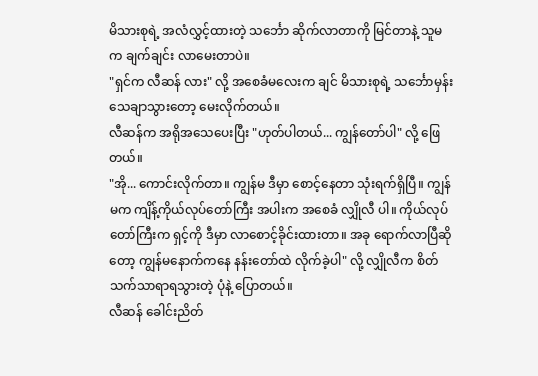မိသားစုရဲ့ အလံလွှင့်ထားတဲ့ သင်္ဘော ဆိုက်လာတာကို မြင်တာနဲ့ သူမက ချက်ချင်း လာမေးတာပဲ။
"ရှင်က လီဆန် လား" လို့ အစေခံမလေးက ချင် မိသားစုရဲ့ သင်္ဘောမှန်း သေချာသွားတော့ မေးလိုက်တယ်။
လီဆန်က အရိုအသေပေးပြီး "ဟုတ်ပါတယ်... ကျွန်တော်ပါ" လို့ ဖြေတယ်။
"အို... ကောင်းလိုက်တာ။ ကျွန်မ ဒီမှာ စောင့်နေတာ သုံးရက်ရှိပြီ။ ကျွန်မက ကျိန့်ကိုယ်လုပ်တော်ကြီး အပါးက အစေခံ လျှိုလီ ပါ။ ကိုယ်လုပ်တော်ကြီးက ရှင့်ကို ဒီမှာ လာစောင့်ခိုင်းထားတာ။ အခု ရောက်လာပြီဆိုတော့ ကျွန်မနောက်ကနေ နန်းတော်ထဲ လိုက်ခဲ့ပါ" လို့ လျှိုလီက စိတ်သက်သာရာရသွားတဲ့ ပုံနဲ့ ပြောတယ်။
လီဆန် ခေါင်းညိတ်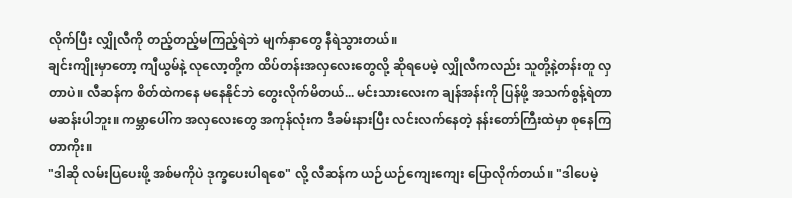လိုက်ပြီး လျှိုလီကို တည့်တည့်မကြည့်ရဲဘဲ မျက်နှာတွေ နီရဲသွားတယ်။
ချင်းကျိုးမှာတော့ ကျီယွမ်နဲ့ လုလော့တို့က ထိပ်တန်းအလှလေးတွေလို့ ဆိုရပေမဲ့ လျှိုလီကလည်း သူတို့နဲ့တန်းတူ လှတာပဲ။ လီဆန်က စိတ်ထဲကနေ မနေနိုင်ဘဲ တွေးလိုက်မိတယ်... မင်းသားလေးက ချန်အန်းကို ပြန်ဖို့ အသက်စွန့်ရဲတာ မဆန်းပါဘူး။ ကမ္ဘာပေါ်က အလှလေးတွေ အကုန်လုံးက ဒီခမ်းနားပြီး လင်းလက်နေတဲ့ နန်းတော်ကြီးထဲမှာ စုနေကြတာကိုး။
"ဒါဆို လမ်းပြပေးဖို့ အစ်မကိုပဲ ဒုက္ခပေးပါရစေ" လို့ လီဆန်က ယဉ်ယဉ်ကျေးကျေး ပြောလိုက်တယ်။ "ဒါပေမဲ့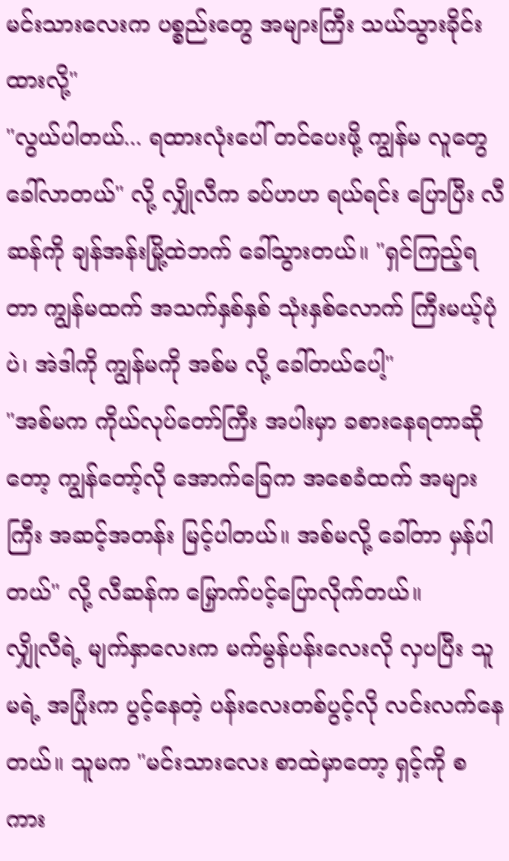မင်းသားလေးက ပစ္စည်းတွေ အများကြီး သယ်သွားခိုင်းထားလို့"
"လွယ်ပါတယ်... ရထားလုံးပေါ် တင်ပေးဖို့ ကျွန်မ လူတွေ ခေါ်လာတယ်" လို့ လျှိုလီက ခပ်ဟဟ ရယ်ရင်း ပြောပြီး လီဆန်ကို ချန်အန်းမြို့ထဲဘက် ခေါ်သွားတယ်။ "ရှင်ကြည့်ရတာ ကျွန်မထက် အသက်နှစ်နှစ် သုံးနှစ်လောက် ကြီးမယ့်ပုံပဲ၊ အဲဒါကို ကျွန်မကို အစ်မ လို့ ခေါ်တယ်ပေါ့"
"အစ်မက ကိုယ်လုပ်တော်ကြီး အပါးမှာ ခစားနေရတာဆိုတော့ ကျွန်တော့်လို အောက်ခြေက အစေခံထက် အများကြီး အဆင့်အတန်း မြင့်ပါတယ်။ အစ်မလို့ ခေါ်တာ မှန်ပါတယ်" လို့ လီဆန်က မြှောက်ပင့်ပြောလိုက်တယ်။
လျှိုလီရဲ့ မျက်နှာလေးက မက်မွန်ပန်းလေးလို လှပပြီး သူမရဲ့ အပြုံးက ပွင့်နေတဲ့ ပန်းလေးတစ်ပွင့်လို လင်းလက်နေတယ်။ သူမက "မင်းသားလေး စာထဲမှာတော့ ရှင့်ကို စကား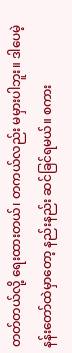တတ်တယ်လို့ ရေးထားတယ်၊ တကယ်လည်း မမှားပါဘူး။ ဒါပေမဲ့ နန်းတော်ထဲမှာတော့ နည်းနည်း ဆင်ခြင်ရမယ်။ စကား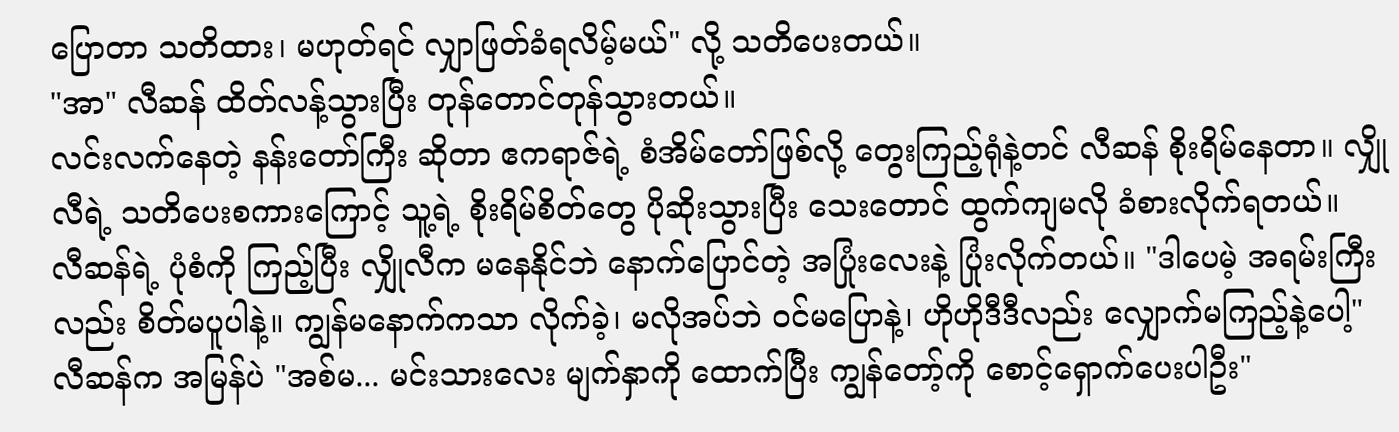ပြောတာ သတိထား၊ မဟုတ်ရင် လျှာဖြတ်ခံရလိမ့်မယ်" လို့ သတိပေးတယ်။
"အာ" လီဆန် ထိတ်လန့်သွားပြီး တုန်တောင်တုန်သွားတယ်။
လင်းလက်နေတဲ့ နန်းတော်ကြီး ဆိုတာ ဧကရာဇ်ရဲ့ စံအိမ်တော်ဖြစ်လို့ တွေးကြည့်ရုံနဲ့တင် လီဆန် စိုးရိမ်နေတာ။ လျှိုလီရဲ့ သတိပေးစကားကြောင့် သူ့ရဲ့ စိုးရိမ်စိတ်တွေ ပိုဆိုးသွားပြီး သေးတောင် ထွက်ကျမလို ခံစားလိုက်ရတယ်။
လီဆန်ရဲ့ ပုံစံကို ကြည့်ပြီး လျှိုလီက မနေနိုင်ဘဲ နောက်ပြောင်တဲ့ အပြုံးလေးနဲ့ ပြုံးလိုက်တယ်။ "ဒါပေမဲ့ အရမ်းကြီးလည်း စိတ်မပူပါနဲ့။ ကျွန်မနောက်ကသာ လိုက်ခဲ့၊ မလိုအပ်ဘဲ ဝင်မပြောနဲ့၊ ဟိုဟိုဒီဒီလည်း လျှောက်မကြည့်နဲ့ပေါ့"
လီဆန်က အမြန်ပဲ "အစ်မ... မင်းသားလေး မျက်နှာကို ထောက်ပြီး ကျွန်တော့်ကို စောင့်ရှောက်ပေးပါဦး"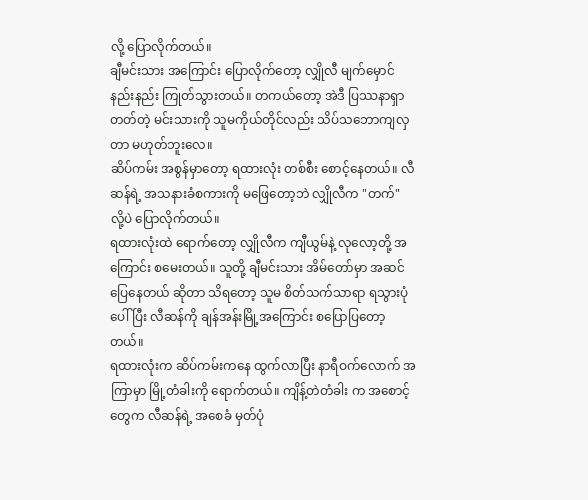လို့ ပြောလိုက်တယ်။
ချီမင်းသား အကြောင်း ပြောလိုက်တော့ လျှိုလီ မျက်မှောင် နည်းနည်း ကြုတ်သွားတယ်။ တကယ်တော့ အဲဒီ ပြဿနာရှာတတ်တဲ့ မင်းသားကို သူမကိုယ်တိုင်လည်း သိပ်သဘောကျလှတာ မဟုတ်ဘူးလေ။
ဆိပ်ကမ်း အစွန်မှာတော့ ရထားလုံး တစ်စီး စောင့်နေတယ်။ လီဆန်ရဲ့ အသနားခံစကားကို မဖြေတော့ဘဲ လျှိုလီက "တက်" လို့ပဲ ပြောလိုက်တယ်။
ရထားလုံးထဲ ရောက်တော့ လျှိုလီက ကျီယွမ်နဲ့ လုလော့တို့ အကြောင်း စမေးတယ်။ သူတို့ ချီမင်းသား အိမ်တော်မှာ အဆင်ပြေနေတယ် ဆိုတာ သိရတော့ သူမ စိတ်သက်သာရာ ရသွားပုံပေါ်ပြီး လီဆန်ကို ချန်အန်းမြို့အကြောင်း စပြောပြတော့တယ်။
ရထားလုံးက ဆိပ်ကမ်းကနေ ထွက်လာပြီး နာရီဝက်လောက် အကြာမှာ မြို့တံခါးကို ရောက်တယ်။ ကျိန့်တဲတံခါး က အစောင့်တွေက လီဆန်ရဲ့ အစေခံ မှတ်ပုံ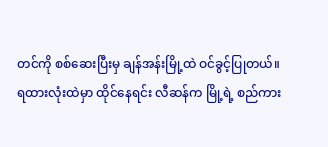တင်ကို စစ်ဆေးပြီးမှ ချန်အန်းမြို့ထဲ ဝင်ခွင့်ပြုတယ်။
ရထားလုံးထဲမှာ ထိုင်နေရင်း လီဆန်က မြို့ရဲ့ စည်ကား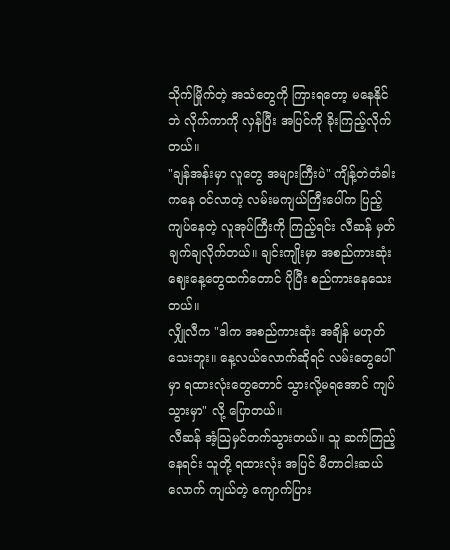သိုက်မြိုက်တဲ့ အသံတွေကို ကြားရတော့ မနေနိုင်ဘဲ လိုက်ကာကို လှန်ပြီး အပြင်ကို ခိုးကြည့်လိုက်တယ်။
"ချန်အန်းမှာ လူတွေ အများကြီးပဲ" ကျိန့်တဲတံခါးကနေ ဝင်လာတဲ့ လမ်းမကျယ်ကြီးပေါ်က ပြည့်ကျပ်နေတဲ့ လူအုပ်ကြီးကို ကြည့်ရင်း လီဆန် မှတ်ချက်ချလိုက်တယ်။ ချင်းကျိုးမှာ အစည်ကားဆုံး ဈေးနေ့တွေထက်တောင် ပိုပြီး စည်ကားနေသေးတယ်။
လျှိုလီက "ဒါက အစည်ကားဆုံး အချိန် မဟုတ်သေးဘူး။ နေ့လယ်လောက်ဆိုရင် လမ်းတွေပေါ်မှာ ရထားလုံးတွေတောင် သွားလို့မရအောင် ကျပ်သွားမှာ" လို့ ပြောတယ်။
လီဆန် အံ့သြမှင်တက်သွားတယ်။ သူ ဆက်ကြည့်နေရင်း သူတို့ ရထားလုံး အပြင် မီတာငါးဆယ်လောက် ကျယ်တဲ့ ကျောက်ပြား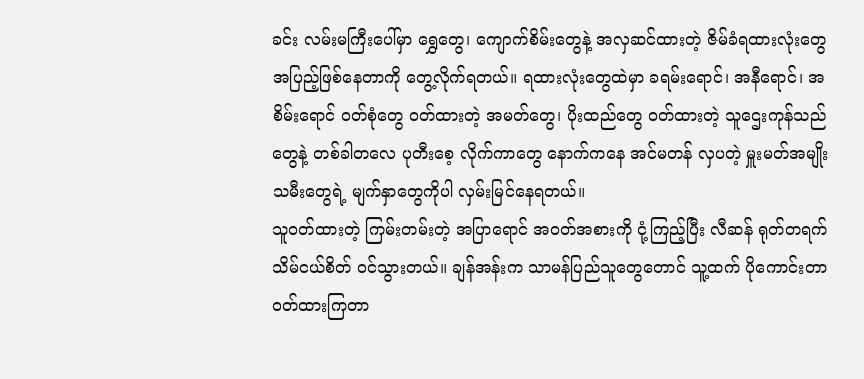ခင်း လမ်းမကြီးပေါ်မှာ ရွှေတွေ၊ ကျောက်စိမ်းတွေနဲ့ အလှဆင်ထားတဲ့ ဇိမ်ခံရထားလုံးတွေ အပြည့်ဖြစ်နေတာကို တွေ့လိုက်ရတယ်။ ရထားလုံးတွေထဲမှာ ခရမ်းရောင်၊ အနီရောင်၊ အစိမ်းရောင် ဝတ်စုံတွေ ဝတ်ထားတဲ့ အမတ်တွေ၊ ပိုးထည်တွေ ဝတ်ထားတဲ့ သူဌေးကုန်သည်တွေနဲ့ တစ်ခါတလေ ပုတီးစေ့ လိုက်ကာတွေ နောက်ကနေ အင်မတန် လှပတဲ့ မှူးမတ်အမျိုးသမီးတွေရဲ့ မျက်နှာတွေကိုပါ လှမ်းမြင်နေရတယ်။
သူဝတ်ထားတဲ့ ကြမ်းတမ်းတဲ့ အပြာရောင် အဝတ်အစားကို ငုံ့ကြည့်ပြီး လီဆန် ရုတ်တရက် သိမ်ငယ်စိတ် ဝင်သွားတယ်။ ချန်အန်းက သာမန်ပြည်သူတွေတောင် သူ့ထက် ပိုကောင်းတာ ဝတ်ထားကြတာ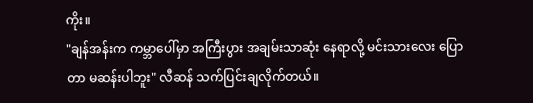ကိုး။
"ချန်အန်းက ကမ္ဘာပေါ်မှာ အကြီးပွား အချမ်းသာဆုံး နေရာလို့ မင်းသားလေး ပြောတာ မဆန်းပါဘူး" လီဆန် သက်ပြင်းချလိုက်တယ်။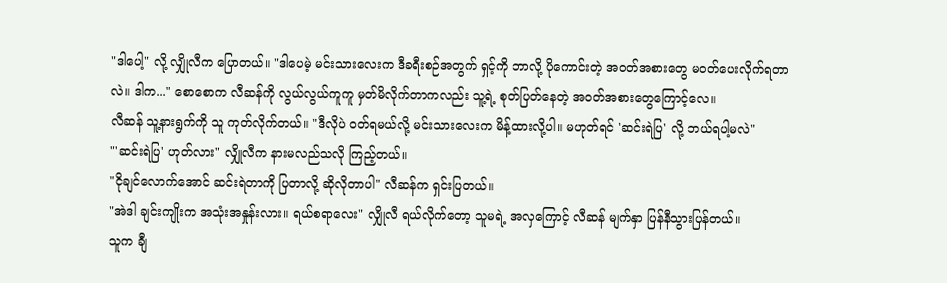"ဒါပေါ့" လို့ လျှိုလီက ပြောတယ်။ "ဒါပေမဲ့ မင်းသားလေးက ဒီခရီးစဉ်အတွက် ရှင့်ကို ဘာလို့ ပိုကောင်းတဲ့ အဝတ်အစားတွေ မဝတ်ပေးလိုက်ရတာလဲ။ ဒါက..." စောစောက လီဆန်ကို လွယ်လွယ်ကူကူ မှတ်မိလိုက်တာကလည်း သူ့ရဲ့ စုတ်ပြတ်နေတဲ့ အဝတ်အစားတွေကြောင့်လေ။
လီဆန် သူ့နားရွက်ကို သူ ကုတ်လိုက်တယ်။ "ဒီလိုပဲ ဝတ်ရမယ်လို့ မင်းသားလေးက မိန့်ထားလို့ပါ။ မဟုတ်ရင် 'ဆင်းရဲပြ' လို့ ဘယ်ရပါ့မလဲ"
"'ဆင်းရဲပြ' ဟုတ်လား" လျှိုလီက နားမလည်သလို ကြည့်တယ်။
"ငိုချင်လောက်အောင် ဆင်းရဲတာကို ပြတာလို့ ဆိုလိုတာပါ" လီဆန်က ရှင်းပြတယ်။
"အဲဒါ ချင်းကျိုးက အသုံးအနှုန်းလား။ ရယ်စရာလေး" လျှိုလီ ရယ်လိုက်တော့ သူမရဲ့ အလှကြောင့် လီဆန် မျက်နှာ ပြန်နီသွားပြန်တယ်။
သူက ချီ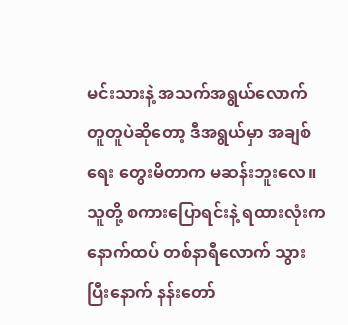မင်းသားနဲ့ အသက်အရွယ်လောက် တူတူပဲဆိုတော့ ဒီအရွယ်မှာ အချစ်ရေး တွေးမိတာက မဆန်းဘူးလေ။
သူတို့ စကားပြောရင်းနဲ့ ရထားလုံးက နောက်ထပ် တစ်နာရီလောက် သွားပြီးနောက် နန်းတော်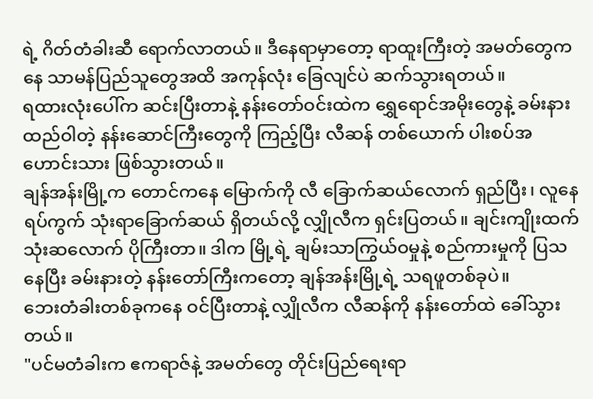ရဲ့ ဂိတ်တံခါးဆီ ရောက်လာတယ်။ ဒီနေရာမှာတော့ ရာထူးကြီးတဲ့ အမတ်တွေကနေ သာမန်ပြည်သူတွေအထိ အကုန်လုံး ခြေလျင်ပဲ ဆက်သွားရတယ်။
ရထားလုံးပေါ်က ဆင်းပြီးတာနဲ့ နန်းတော်ဝင်းထဲက ရွှေရောင်အမိုးတွေနဲ့ ခမ်းနားထည်ဝါတဲ့ နန်းဆောင်ကြီးတွေကို ကြည့်ပြီး လီဆန် တစ်ယောက် ပါးစပ်အဟောင်းသား ဖြစ်သွားတယ်။
ချန်အန်းမြို့က တောင်ကနေ မြောက်ကို လီ ခြောက်ဆယ်လောက် ရှည်ပြီး၊ လူနေရပ်ကွက် သုံးရာခြောက်ဆယ် ရှိတယ်လို့ လျှိုလီက ရှင်းပြတယ်။ ချင်းကျိုးထက် သုံးဆလောက် ပိုကြီးတာ။ ဒါက မြို့ရဲ့ ချမ်းသာကြွယ်ဝမှုနဲ့ စည်ကားမှုကို ပြသနေပြီး ခမ်းနားတဲ့ နန်းတော်ကြီးကတော့ ချန်အန်းမြို့ရဲ့ သရဖူတစ်ခုပဲ။
ဘေးတံခါးတစ်ခုကနေ ဝင်ပြီးတာနဲ့ လျှိုလီက လီဆန်ကို နန်းတော်ထဲ ခေါ်သွားတယ်။
"ပင်မတံခါးက ဧကရာဇ်နဲ့ အမတ်တွေ တိုင်းပြည်ရေးရာ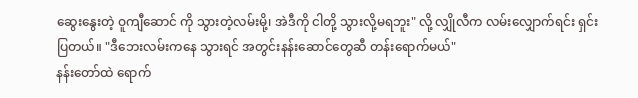ဆွေးနွေးတဲ့ ဝူကျီဆောင် ကို သွားတဲ့လမ်းမို့၊ အဲဒီကို ငါတို့ သွားလို့မရဘူး" လို့ လျှိုလီက လမ်းလျှောက်ရင်း ရှင်းပြတယ်။ "ဒီဘေးလမ်းကနေ သွားရင် အတွင်းနန်းဆောင်တွေဆီ တန်းရောက်မယ်"
နန်းတော်ထဲ ရောက်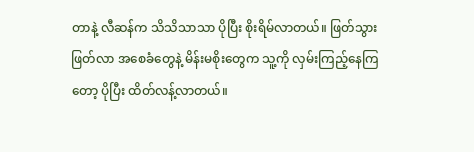တာနဲ့ လီဆန်က သိသိသာသာ ပိုပြီး စိုးရိမ်လာတယ်။ ဖြတ်သွားဖြတ်လာ အစေခံတွေနဲ့ မိန်းမစိုးတွေက သူ့ကို လှမ်းကြည့်နေကြတော့ ပိုပြီး ထိတ်လန့်လာတယ်။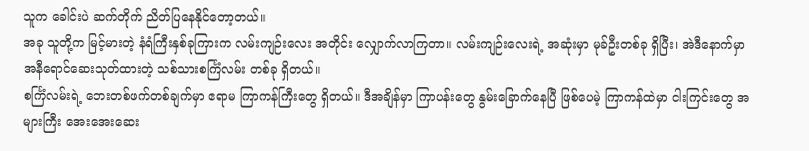သူက ခေါင်းပဲ ဆက်တိုက် ညိတ်ပြနေနိုင်တော့တယ်။
အခု သူတို့က မြင့်မားတဲ့ နံရံကြီးနှစ်ခုကြားက လမ်းကျဉ်းလေး အတိုင်း လျှောက်လာကြတာ။ လမ်းကျဉ်းလေးရဲ့ အဆုံးမှာ မုခ်ဦးတစ်ခု ရှိပြီး၊ အဲဒီနောက်မှာ အနီရောင်ဆေးသုတ်ထားတဲ့ သစ်သားစင်္ကြံလမ်း တစ်ခု ရှိတယ်။
စင်္ကြံလမ်းရဲ့ ဘေးတစ်ဖက်တစ်ချက်မှာ ဧရာမ ကြာကန်ကြီးတွေ ရှိတယ်။ ဒီအချိန်မှာ ကြာပန်းတွေ နွမ်းခြောက်နေပြီ ဖြစ်ပေမဲ့ ကြာကန်ထဲမှာ ငါးကြင်းတွေ အများကြီး အေးအေးဆေး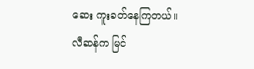ဆေး ကူးခတ်နေကြတယ်။
လီဆန်က မြင်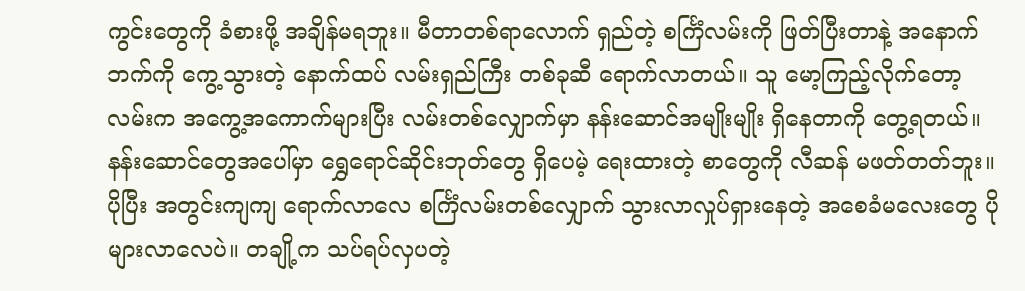ကွင်းတွေကို ခံစားဖို့ အချိန်မရဘူး။ မီတာတစ်ရာလောက် ရှည်တဲ့ စင်္ကြံလမ်းကို ဖြတ်ပြီးတာနဲ့ အနောက်ဘက်ကို ကွေ့သွားတဲ့ နောက်ထပ် လမ်းရှည်ကြီး တစ်ခုဆီ ရောက်လာတယ်။ သူ မော့ကြည့်လိုက်တော့ လမ်းက အကွေ့အကောက်များပြီး လမ်းတစ်လျှောက်မှာ နန်းဆောင်အမျိုးမျိုး ရှိနေတာကို တွေ့ရတယ်။
နန်းဆောင်တွေအပေါ်မှာ ရွှေရောင်ဆိုင်းဘုတ်တွေ ရှိပေမဲ့ ရေးထားတဲ့ စာတွေကို လီဆန် မဖတ်တတ်ဘူး။
ပိုပြီး အတွင်းကျကျ ရောက်လာလေ စင်္ကြံလမ်းတစ်လျှောက် သွားလာလှုပ်ရှားနေတဲ့ အစေခံမလေးတွေ ပိုများလာလေပဲ။ တချို့က သပ်ရပ်လှပတဲ့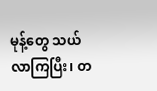မုန့်တွေ သယ်လာကြပြီး၊ တ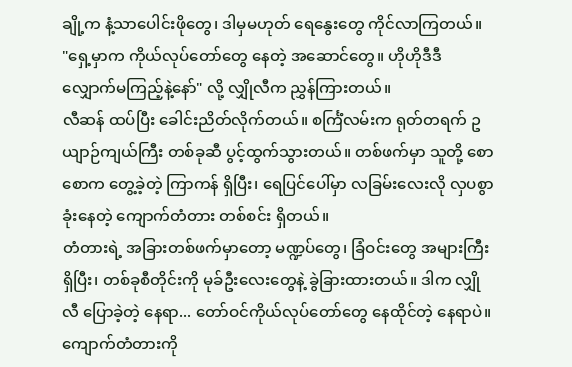ချို့က နံ့သာပေါင်းဖိုတွေ၊ ဒါမှမဟုတ် ရေနွေးတွေ ကိုင်လာကြတယ်။
"ရှေ့မှာက ကိုယ်လုပ်တော်တွေ နေတဲ့ အဆောင်တွေ။ ဟိုဟိုဒီဒီ လျှောက်မကြည့်နဲ့နော်" လို့ လျှိုလီက ညွှန်ကြားတယ်။
လီဆန် ထပ်ပြီး ခေါင်းညိတ်လိုက်တယ်။ စင်္ကြံလမ်းက ရုတ်တရက် ဥယျာဉ်ကျယ်ကြီး တစ်ခုဆီ ပွင့်ထွက်သွားတယ်။ တစ်ဖက်မှာ သူတို့ စောစောက တွေ့ခဲ့တဲ့ ကြာကန် ရှိပြီး၊ ရေပြင်ပေါ်မှာ လခြမ်းလေးလို လှပစွာ ခုံးနေတဲ့ ကျောက်တံတား တစ်စင်း ရှိတယ်။
တံတားရဲ့ အခြားတစ်ဖက်မှာတော့ မဏ္ဍပ်တွေ၊ ခြံဝင်းတွေ အများကြီး ရှိပြီး၊ တစ်ခုစီတိုင်းကို မုခ်ဦးလေးတွေနဲ့ ခွဲခြားထားတယ်။ ဒါက လျှိုလီ ပြောခဲ့တဲ့ နေရာ... တော်ဝင်ကိုယ်လုပ်တော်တွေ နေထိုင်တဲ့ နေရာပဲ။
ကျောက်တံတားကို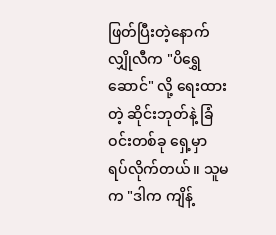ဖြတ်ပြီးတဲ့နောက် လျှိုလီက "ပိရွှေဆောင်" လို့ ရေးထားတဲ့ ဆိုင်းဘုတ်နဲ့ ခြံဝင်းတစ်ခု ရှေ့မှာ ရပ်လိုက်တယ်။ သူမက "ဒါက ကျိန့်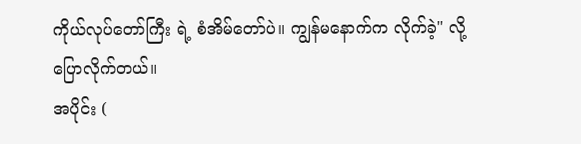ကိုယ်လုပ်တော်ကြီး ရဲ့ စံအိမ်တော်ပဲ။ ကျွန်မနောက်က လိုက်ခဲ့" လို့ ပြောလိုက်တယ်။
အပိုင်း (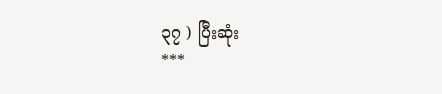၃၇ ) ပြီးဆုံး
***